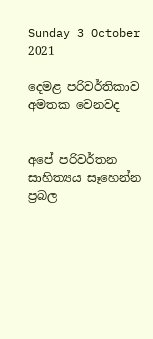Sunday 3 October 2021

දෙමළ පරිවර්තිකාව අමතක වෙනවද


අපේ පරිවර්තන සාහිත්‍යය සෑහෙන්න ප්‍රබල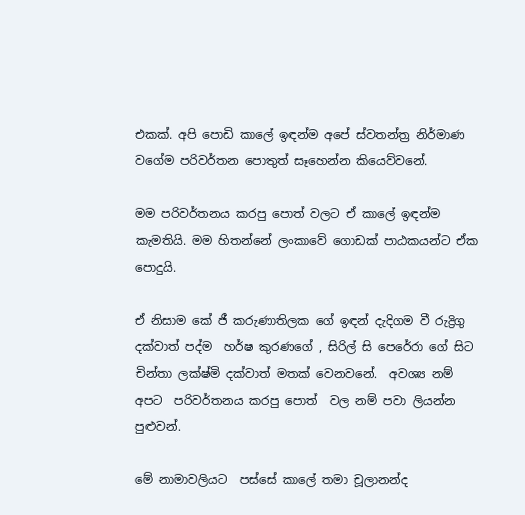එකක්. අපි පොඩි කාලේ ඉඳන්ම අපේ ස්වතන්ත්‍ර නිර්මාණ වගේම පරිවර්තන පොතුත් සෑහෙන්න කියෙව්වනේ.

මම පරිවර්තනය කරපු පොත් වලට ඒ කාලේ ඉඳන්ම කැමතියි. මම හිතන්නේ ලංකාවේ ගොඩක් පාඨකයන්ට ඒක පොදුයි.

ඒ නිසාම කේ ජී කරුණාතිලක ගේ ඉඳන් දැදිගම වී රුද්‍රිගු දක්වාත් පද්ම  හර්ෂ කුරණගේ , සිරිල් සි පෙරේරා ගේ සිට චින්තා ලක්ෂ්මි දක්වාත් මතක් වෙනවනේ.  අවශ්‍ය නම් අපට  පරිවර්තනය කරපු පොත්  වල නම් පවා ලියන්න පුළුවන්.

මේ නාමාවලියට  පස්සේ කාලේ තමා චූලානන්ද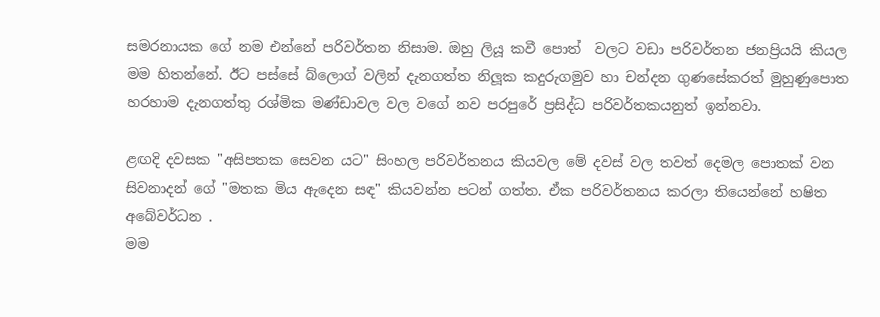සමරනායක ගේ නම එන්නේ පරිවර්තන නිසාම. ඔහු ලියූ කවී පොත්  වලට වඩා පරිවර්තන ජනප්‍රියයි කියල මම හිතන්නේ. ඊට පස්සේ බ්ලොග් වලින් දැනගත්ත නිලූක කදුරුගමුව හා චන්දන ගුණසේකරත් මුහුණුපොත හරහාම දැනගත්තු රශ්මික මණ්ඩාවල වල වගේ නව පරපුරේ ප්‍රසිද්ධ පරිවර්තකයනුත් ඉන්නවා.

ළඟදි දවසක "අසිපතක සෙවන යට" සිංහල පරිවර්තනය කියවල මේ දවස් වල තවත් දෙමල පොතක් වන සිවනාදන් ගේ "මතක මිය ඇදෙන සඳ" කියවන්න පටන් ගත්ත. ඒක පරිවර්තනය කරලා තියෙන්නේ හෂිත අබේවර්ධන .
මම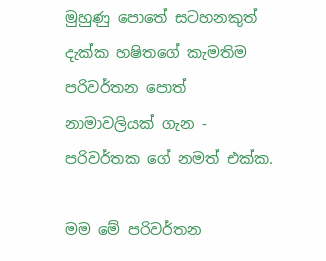මුහුණු පොතේ සටහනකුත් දැක්ක හෂිතගේ කැමතිම පරිවර්තන පොත් නාමාවලියක් ගැන - පරිවර්තක ගේ නමත් එක්ක.

මම මේ පරිවර්තන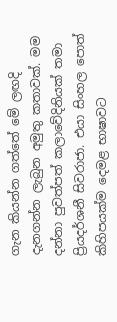ගැන කියන්න ගත්තේ මේ ලඟදි දැනගන්න ලැබුන අමුතු කතාවක්. මම දන්නා පුවත්පත් කලාවේදිනියක් තමා ප්‍රියදර්ශනී සිවරාජා. එයා සිංහල පොත් කිහිපයක්ම දෙමළ භාෂාවට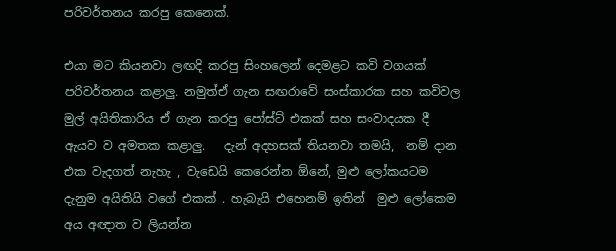පරිවර්තනය කරපු කෙනෙක්.

එයා මට කියනවා ලඟදි කරපු සිංහලෙන් දෙමළට කවි වගයක් පරිවර්තනය කළාලු. නමුත්ඒ ගැන සඟරාවේ සංස්කාරක සහ කවිවල මුල් අයිතිකාරිය ඒ ගැන කරපු පෝස්ට් එකක් සහ සංවාදයක දී ඇයව ව අමතක කළාලු.   දැන් අදහසක් තියනවා තමයි,  නම් දාන එක වැදගත් නැහැ , වැඩෙයි කෙරෙන්න ඕනේ, මුළු ලෝකයටම දැනුම අයිතියි වගේ එකක් . හැබැයි එහෙනම් ඉතින්  මුළු ලෝකෙම අය අඥාත ව ලියන්න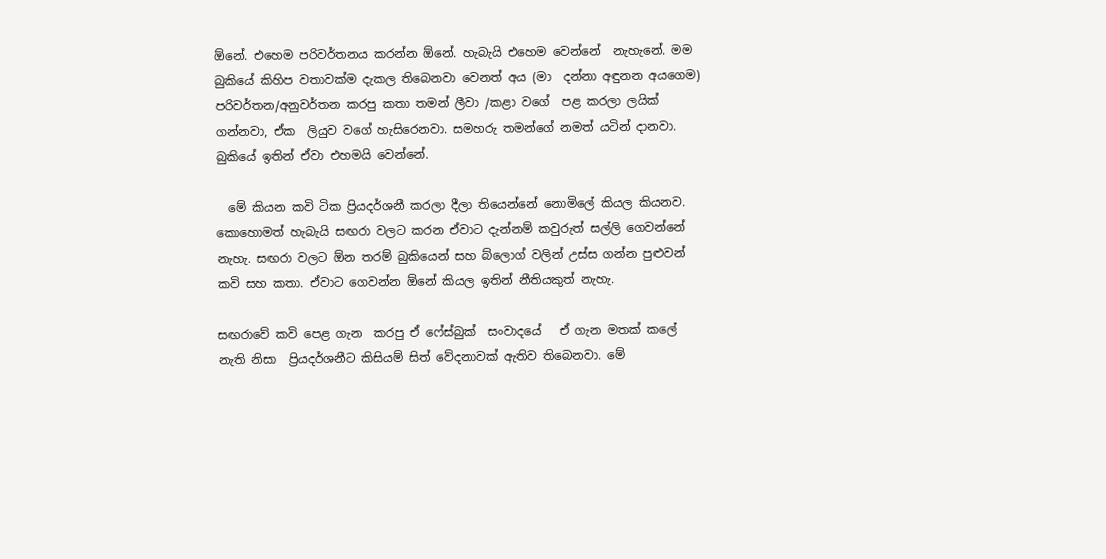ඕනේ. එහෙම පරිවර්තනය කරන්න ඕනේ. හැබැයි එහෙම වෙන්නේ  නැහැනේ. මම බුකියේ කිහිප වතාවක්ම දැකල තිබෙනවා වෙනත් අය (මා  දන්නා අඳුනන අයගෙම) පරිවර්තන/අනුවර්තන කරපු කතා තමන් ලීවා /කළා වගේ  පළ කරලා ලයික්  ගන්නවා, ඒක  ලියුව වගේ හැසිරෙනවා. සමහරු තමන්ගේ නමත් යටින් දානවා. බුකියේ ඉතින් ඒවා එහමයි වෙන්නේ.

  මේ කියන කවි ටික ප්‍රියදර්ශනී කරලා දීලා තියෙන්නේ නොමිලේ කියල කියනව. කොහොමත් හැබැයි සඟරා වලට කරන ඒවාට දැන්නම් කවුරුත් සල්ලි ගෙවන්නේ නැහැ. සඟරා වලට ඕන තරම් බුකියෙන් සහ බ්ලොග් වලින් උස්ස ගන්න පුළුවන් කවි සහ කතා. ඒවාට ගෙවන්න ඕනේ කියල ඉතින් නීතියකුත් නැහැ.

සඟරාවේ කවි පෙළ ගැන  කරපු ඒ ෆේස්බුක්  සංවාදයේ   ඒ ගැන මතක් කලේ නැති නිසා  ප්‍රියදර්ශනීට කිසියම් සිත් වේදනාවක් ඇතිව තිබෙනවා. මේ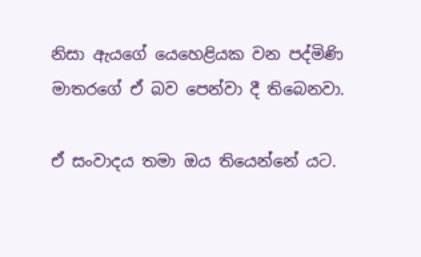නිසා ඇයගේ යෙහෙළියක වන පද්මිණි මාතරගේ ඒ බව පෙන්වා දී තිබෙනවා.

ඒ සංවාදය තමා ඔය තියෙන්නේ යට.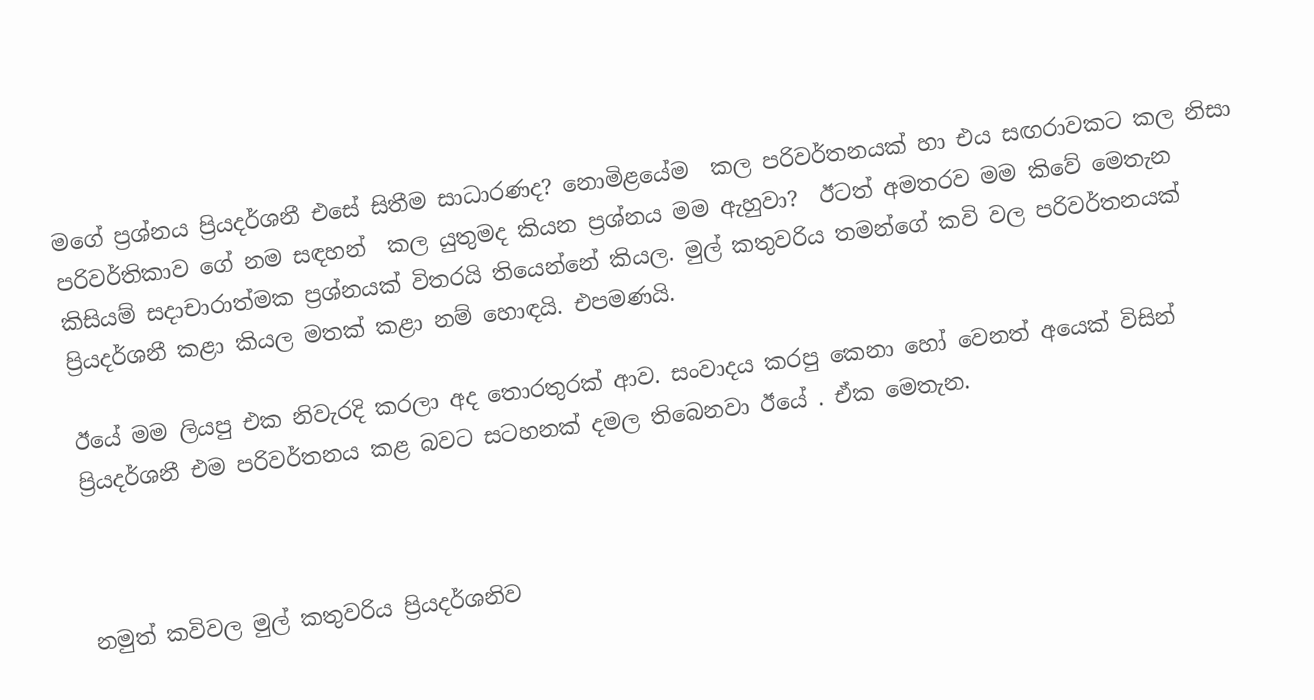මගේ ප්‍රශ්නය ප්‍රියදර්ශනී එසේ සිතීම සාධාරණද? නොමිළයේම  කල පරිවර්තනයක් හා එය සඟරාවකට කල නිසා  පරිවර්තිකාව ගේ නම සඳහන්  කල යුතුමද කියන ප්‍රශ්නය මම ඇහුවා?  ඊටත් අමතරව මම කිවේ මෙතැන කිසියම් සදාචාරාත්මක ප්‍රශ්නයක් විතරයි තියෙන්නේ කියල. මුල් කතුවරිය තමන්ගේ කවි වල පරිවර්තනයක් ප්‍රියදර්ශනී කළා කියල මතක් කළා නම් හොඳයි. එපමණයි.

ඊයේ මම ලියපු එක නිවැරදි කරලා අද තොරතුරක් ආව. සංවාදය කරපු කෙනා හෝ වෙනත් අයෙක් විසින් ප්‍රියදර්ශනී එම පරිවර්තනය කළ බවට සටහනක් දමල තිබෙනවා ඊයේ . ඒක මෙතැන.



නමුත් කවිවල මුල් කතුවරිය ප්‍රියදර්ශනිව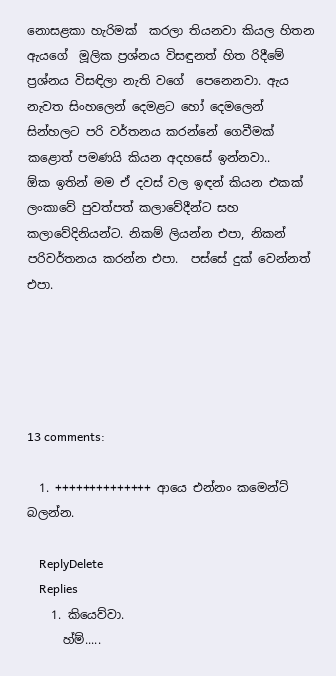නොසළකා හැරිමක්  කරලා තියනවා කියල හිතන ඇයගේ  මූලික ප්‍රශ්නය විසඳුනත් හිත රිදීමේ ප්‍රශ්නය විසඳිලා නැති වගේ  පෙනෙනවා. ඇය නැවත සිංහලෙන් දෙමළට හෝ දෙමලෙන් සින්හලට පරි වර්තනය කරන්නේ ගෙවීමක් කළොත් පමණයි කියන අදහසේ ඉන්නවා..
ඕක ඉතින් මම ඒ දවස් වල ඉඳන් කියන එකක් ලංකාවේ පුවත්පත් කලාවේදීන්ට සහ කලාවේදිනියන්ට. නිකම් ලියන්න එපා, නිකන් පරිවර්තනය කරන්න එපා.  පස්සේ දුක් වෙන්නත් එපා.





13 comments:

  1. ++++++++++++++ ආයෙ එන්නං කමෙන්ට් බලන්න.

    ReplyDelete
    Replies
    1. කියෙව්වා.
      හ්ම්.....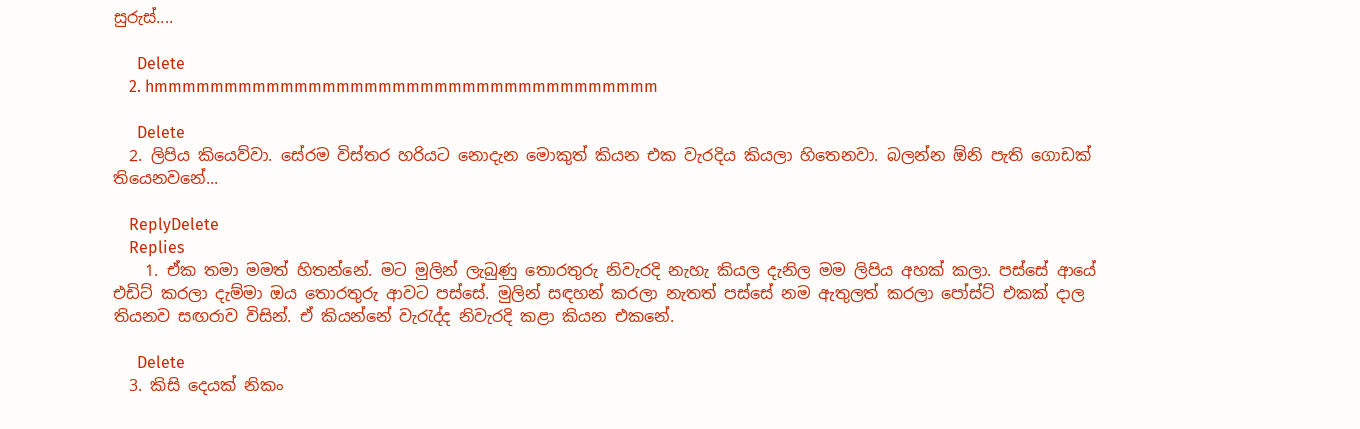සුරුස්....

      Delete
    2. hmmmmmmmmmmmmmmmmmmmmmmmmmmmmmmmmmmmm

      Delete
  2. ලිපිය කියෙව්වා. සේරම විස්තර හරියට නොදැන මොකුත් කියන එක වැරදිය කියලා හිතෙනවා. බලන්න ඕනි පැති ගොඩක් තියෙනවනේ...

    ReplyDelete
    Replies
    1. ඒක තමා මමත් හිතන්නේ. මට මුලින් ලැබුණු තොරතුරු නිවැරදි නැහැ කියල දැනිල මම ලිපිය අහක් කලා. පස්සේ ආයේ එඩිට් කරලා දැම්මා ඔය තොරතුරු ආවට පස්සේ. මුලින් සඳහන් කරලා නැතත් පස්සේ නම ඇතුලත් කරලා පෝස්ට් එකක් දාල තියනව සඟරාව විසින්. ඒ කියන්නේ වැරැද්ද නිවැරදි කළා කියන එකනේ.

      Delete
  3. කිසි දෙයක් නිකං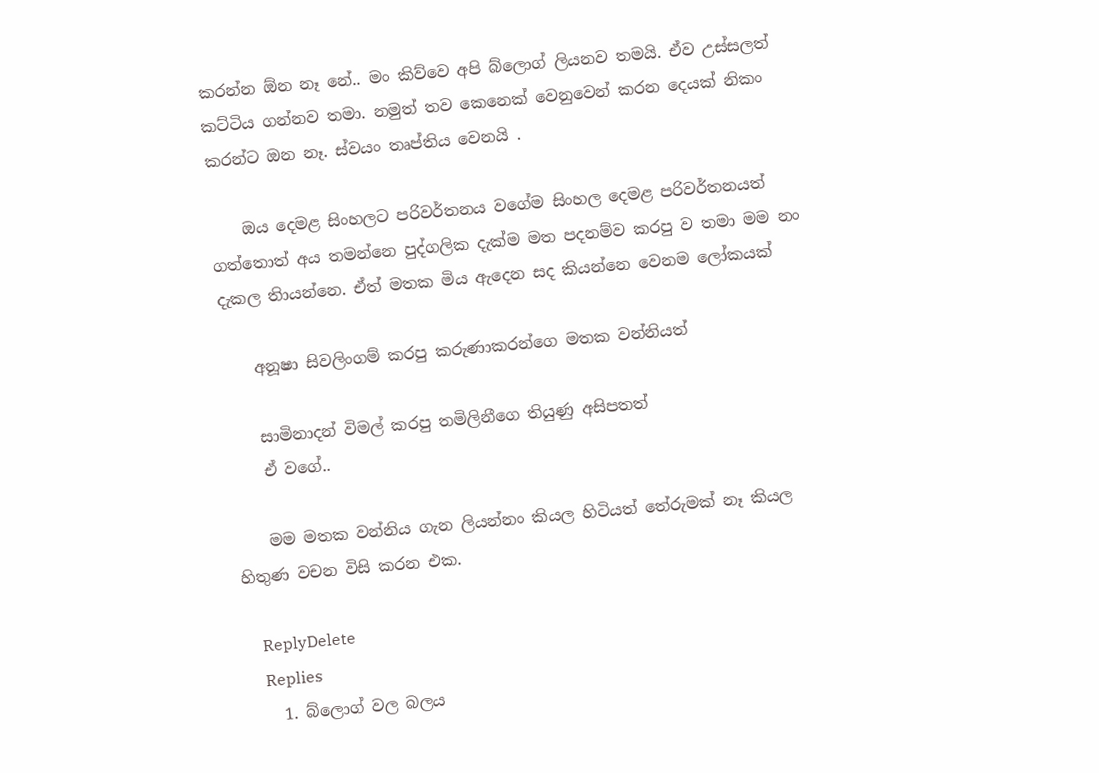කරන්න ඕන නෑ නේ.. මං කිව්වෙ අපි බ්ලොග් ලියනව තමයි. ඒව උස්සලත් කට්ටිය ගන්නව තමා. නමුත් තව කෙනෙක් වෙනුවෙන් කරන දෙයක් නිකං කරන්ට ඔන නෑ. ස්වයං තෘප්තිය වෙනයි .

    ඔය දෙමළ සිංහලට පරිවර්තනය වගේම සිංහල දෙමළ පරිවර්තනයත් ගත්තොත් අය තමන්නෙ පුද්ගලික දැක්ම මත පදනම්ව කරපු ව තමා මම නං දැකල තිායන්නෙ. ඒත් මතක මිය ඇදෙන සද කියන්නෙ වෙනම ලෝකයක්

    අනූෂා සිවලිංගම් කරපු කරුණාකරන්ගෙ මතක වන්නියත්

    සාමිනාදන් විමල් කරපු තමිලිනීගෙ තියුණු අසිපතත්
    ඒ වගේ..

    මම මතක වන්නිය ගැන ලියන්නං කියල හිටියත් තේරුමක් නෑ කියල හිතුණ වචන විසි කරන එක.

    ReplyDelete
    Replies
    1. බ්ලොග් වල බලය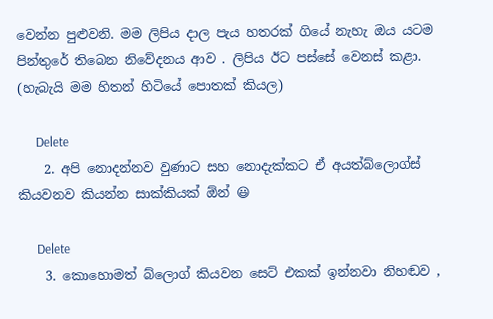වෙන්න පුළුවනි. මම ලිපිය දාල පැය හතරක් ගියේ නැහැ ඔය යටම පින්තුරේ තිබෙන නිවේදනය ආව . ලිපිය ඊට පස්සේ වෙනස් කළා. (හැබැයි මම හිතන් හිටියේ පොතක් කියල)

      Delete
    2. අපි නොදන්නව වුණාට සහ නොදැක්කට ඒ අයත්බ්ලොග්ස් කියවනව කියන්න සාක්කියක් ඕන් 😃

      Delete
    3. කොහොමත් බ්ලොග් කියවන සෙට් එකක් ඉන්නවා නිහඬව ,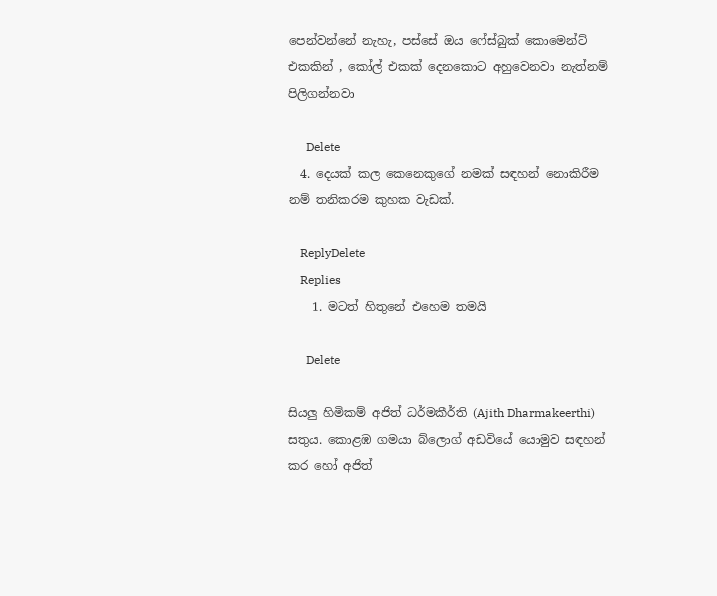පෙන්වන්නේ නැහැ, පස්සේ ඔය ෆේස්බුක් කොමෙන්ට් එකකින් , කෝල් එකක් දෙනකොට අහුවෙනවා නැත්නම් පිලිගන්නවා

      Delete
  4. දෙයක් කල කෙනෙකුගේ නමක් සඳහන් නොකිරීම නම් තනිකරම කුහක වැඩක්.

    ReplyDelete
    Replies
    1. මටත් හිතුනේ එහෙම තමයි

      Delete

සියලු හිමිකම් අජිත් ධර්මකීර්ති (Ajith Dharmakeerthi) සතුය. කොළඹ ගමයා බ්ලොග් අඩවියේ යොමුව සඳහන් කර හෝ අජිත්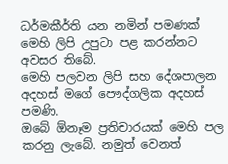ධර්මකීර්ති යන නමින් පමණක් මෙහි ලිපි උපුටා පළ කරන්නට අවසර තිබේ.
මෙහි පලවන ලිපි සහ දේශපාලන අදහස් මගේ පෞද්ගලික අදහස් පමණි.
ඔබේ ඕනෑම ප්‍රතිචාරයක් මෙහි පල කරනු ලැබේ. නමුත් වෙනත්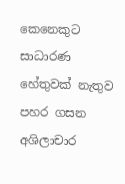කෙනෙකුට සාධාරණ හේතුවක් නැතුව පහර ගසන අශිලාචාර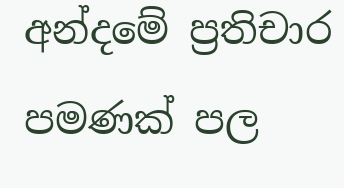අන්දමේ ප්‍රතිචාර පමණක් පල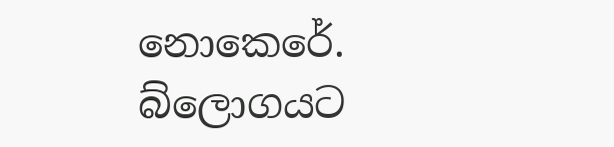නොකෙරේ. බ්ලොගයට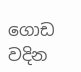ගොඩ වදින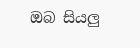ඔබ සියලු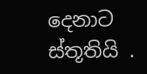දෙනාට ස්තූතියි .